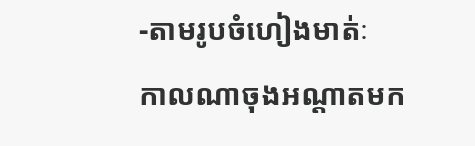-តាមរូបចំហៀងមាត់ៈ
កាលណាចុងអណ្តាតមក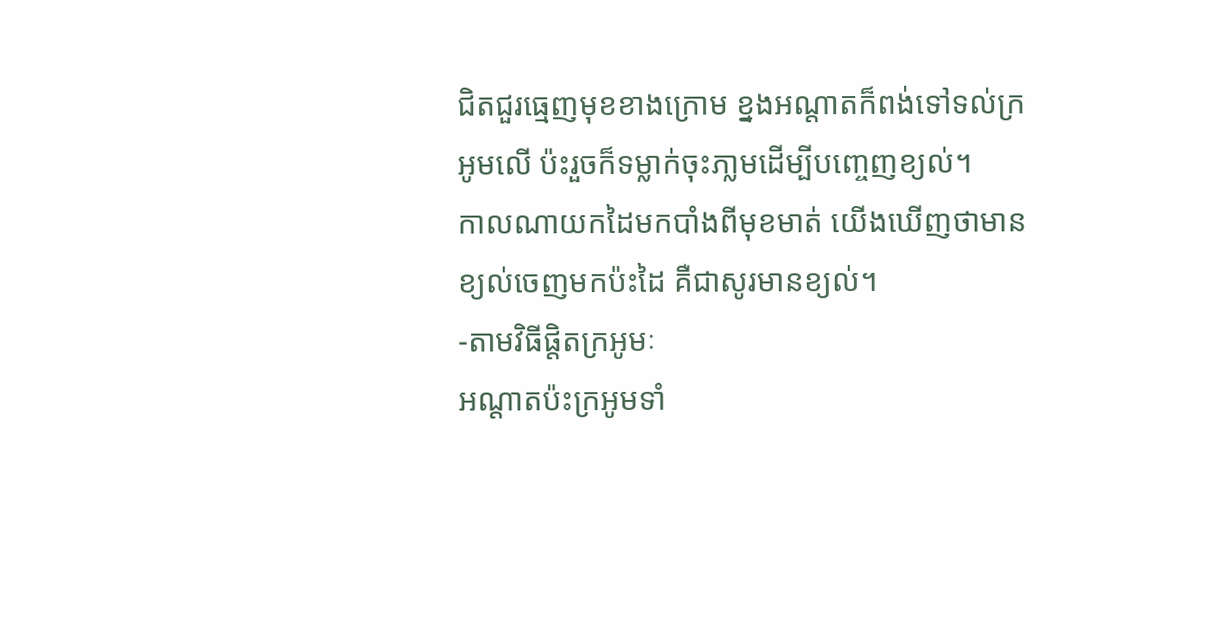ជិតជួរធ្មេញមុខខាងក្រោម ខ្នងអណ្តាតក៏ពង់ទៅទល់ក្រអូមលើ ប៉ះរួចក៏ទម្លាក់ចុះភា្លមដើម្បីបញ្ចេញខ្យល់។
កាលណាយកដៃមកបាំងពីមុខមាត់ យើងឃើញថាមានខ្យល់ចេញមកប៉ះដៃ គឺជាសូរមានខ្យល់។
-តាមវិធីផ្តិតក្រអូមៈ
អណ្តាតប៉ះក្រអូមទាំ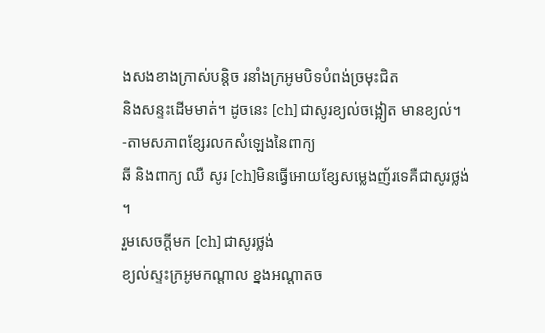ងសងខាងក្រាស់បន្តិច រនាំងក្រអូមបិទបំពង់ច្រមុះជិត
និងសន្ទះដើមមាត់។ ដូចនេះ [ch] ជាសូរខ្យល់ចង្អៀត មានខ្យល់។
-តាមសភាពខ្សែរលកសំឡេងនៃពាក្យ
ឆី និងពាក្យ ឈឺ សូរ [ch]មិនធ្វើអោយខ្សែសម្លេងញ័រទេគឺជាសូរថ្លង់
។
រួមសេចក្តីមក [ch] ជាសូរថ្លង់
ខ្យល់ស្ទះក្រអូមកណ្តាល ខ្នងអណ្តាតច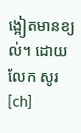ង្អៀតមានខ្យល់។ ដោយលែក សូរ [ch]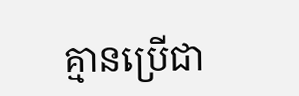គ្មានប្រើជា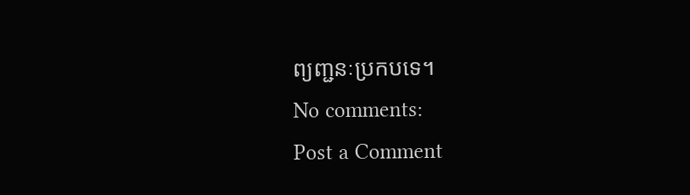ព្យញ្ជនៈប្រកបទេ។
No comments:
Post a Comment